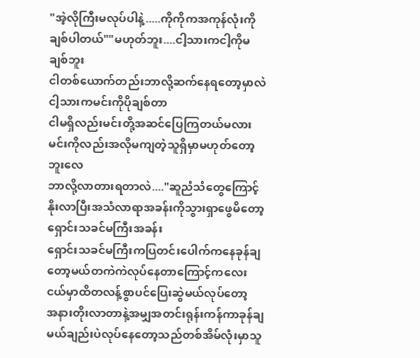"အဲ့လိုကြီးမလုပ်ပါနဲ့.....ကိုကိုကအကုန်လုံးကိုချစ်ပါတယ်""မဟုတ်ဘူး....ငါ့သားကငါ့ကိုမချစ်ဘူး
ငါတစ်ယောက်တည်းဘာလို့ဆက်နေရတော့မှာလဲ
ငါ့သားကမင်းကိုပိုချစ်တာ
ငါမရှိလည်းမင်းတို့အဆင်ပြေကြတယ်မလား
မင်းကိုလည်းအလိုမကျတဲ့သူရှိမှာမဟုတ်တော့ဘူးလေ
ဘာလို့လာတားရတာလဲ...."ဆူညံသံတွေကြောင့်နိုးလာပြီးအသံလာရာအခန်းကိုသွားရှာဖွေမိတော့ရှောင်းသခင်မကြီးအခန်း
ရှောင်းသခင်မကြီးကပြတင်းပေါက်ကနေခုန်ချတော့မယ်တကဲကဲလုပ်နေတာကြောင့်ကလေးငယ်မှာထိတလန့်စွာပင်ပြေးဆွဲမယ်လုပ်တော့
အနားတိုးလာတာနဲ့အမျှအတင်းရုန်းကန်ကာခုန်ချမယ်ချည်းပဲလုပ်နေတော့သည်တစ်အိမ်လုံးမှာသူ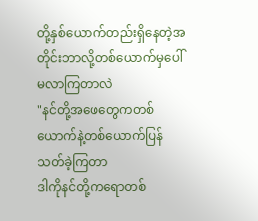တို့နှစ်ယောက်တည်းရှိနေတဲ့အတိုင်းဘာလို့တစ်ယောက်မှပေါ်မလာကြတာလဲ
"နင်တို့အဖေတွေကတစ်ယောက်နဲ့တစ်ယောက်ပြန်သတ်ခဲ့ကြတာ
ဒါကိုနင်တို့ကရောတစ်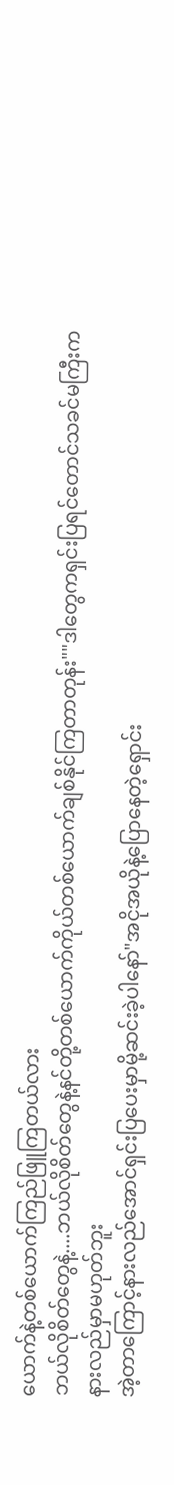ယောက်နဲ့တစ်ယောက်ကြည်ဖြူကြတယ်လား
ဘယ်လိုစိတ်တွေနဲ့....ဘယ်လိုစိတ်တွေနဲ့နင်တို့တစ်ယောက်ကိုယ်တစ်ယောက်ချစ်နိုင်ကြတာတုန်း""ဒါတွေကရှင်းပြရင်တောင်သခင်မကြီးကနားလည်မှာမဟုတ်ဘူး
အဲ့တာကြောင့်နားလည်အောင်ရှင်းပြပေးမှာမို့ဆင်းခဲ့ပါနော်"အငိုအယိုနဲ့ပြောနေတဲ့ရှောင်း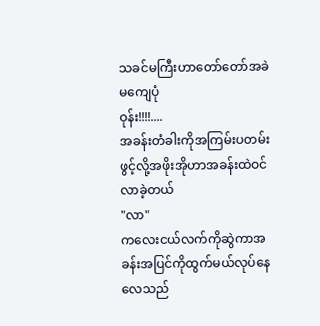သခင်မကြီးဟာတော်တော်အခဲမကျေပုံ
ဝုန်း!!!!....
အခန်းတံခါးကိုအကြမ်းပတမ်းဖွင့်လို့အဖိုးအိုဟာအခန်းထဲဝင်လာခဲ့တယ်
"လာ"
ကလေးငယ်လက်ကိုဆွဲကာအခန်းအပြင်ကိုထွက်မယ်လုပ်နေလေသည်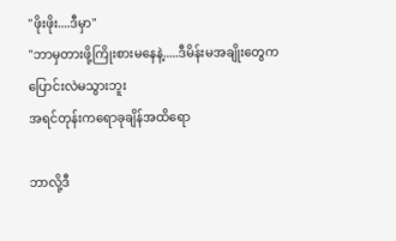"ဖိုးဖိုး....ဒီမှာ"
"ဘာမှတားဖို့ကြိုးစားမနေနဲ့.....ဒီမိန်းမအချိုးတွေကပြောင်းလဲမသွားဘူး
အရင်တုန်းကရောခုချိန်အထိရော

ဘာလို့ဒီ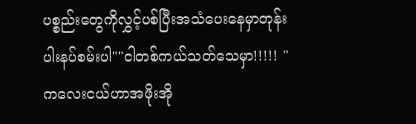ပစ္စည်းတွေကိုလွှင့်ပစ်ပြီးအသံပေးနေမှာတုန်း
ပါးနပ်စမ်းပါ""ငါတစ်ကယ်သတ်သေမှာ!!!!! "
ကလေးငယ်ဟာအဖိုးအို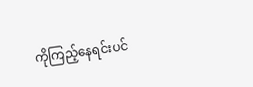ကိုကြည့်နေရင်းပင်